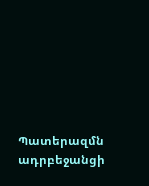Պատերազմն ադրբեջանցի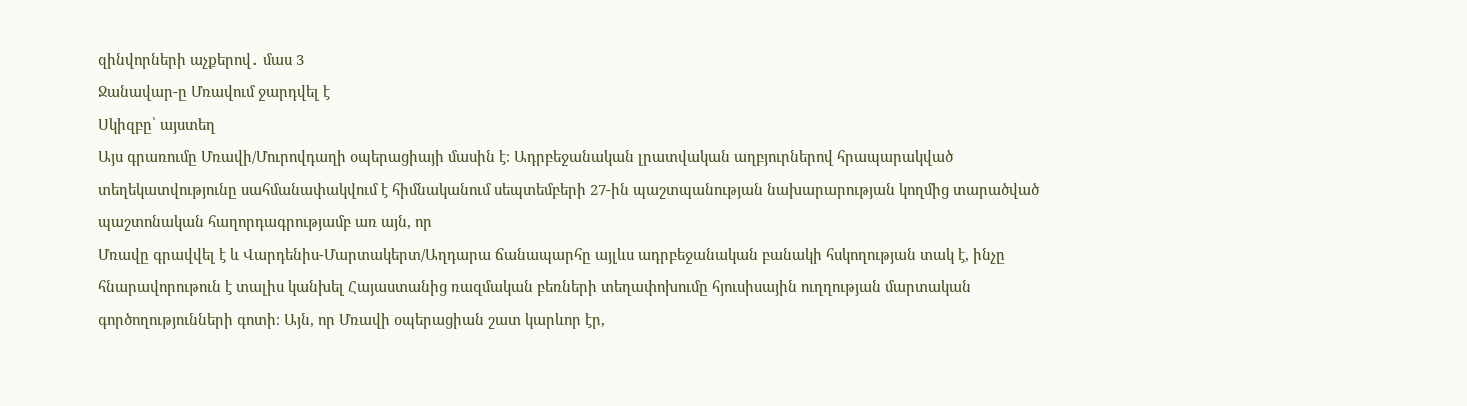զինվորների աչքերով․ մաս 3
Ջանավար-ը Մռավում ջարդվել է
Սկիզբը՝ այստեղ
Այս գրառումը Մռավի/Մուրովդաղի օպերացիայի մասին է։ Ադրբեջանական լրատվական աղբյուրներով հրապարակված տեղեկատվությունը սահմանափակվում է հիմնականում սեպտեմբերի 27-ին պաշտպանության նախարարության կողմից տարածված պաշտոնական հաղորդագրությամբ առ այն, որ
Մռավը գրավվել է և Վարդենիս-Մարտակերտ/Աղդարա ճանապարհը այլևս ադրբեջանական բանակի հսկողության տակ է, ինչը հնարավորութուն է տալիս կանխել Հայաստանից ռազմական բեռների տեղափոխումը հյուսիսային ուղղության մարտական գործողությունների գոտի։ Այն, որ Մռավի օպերացիան շատ կարևոր էր,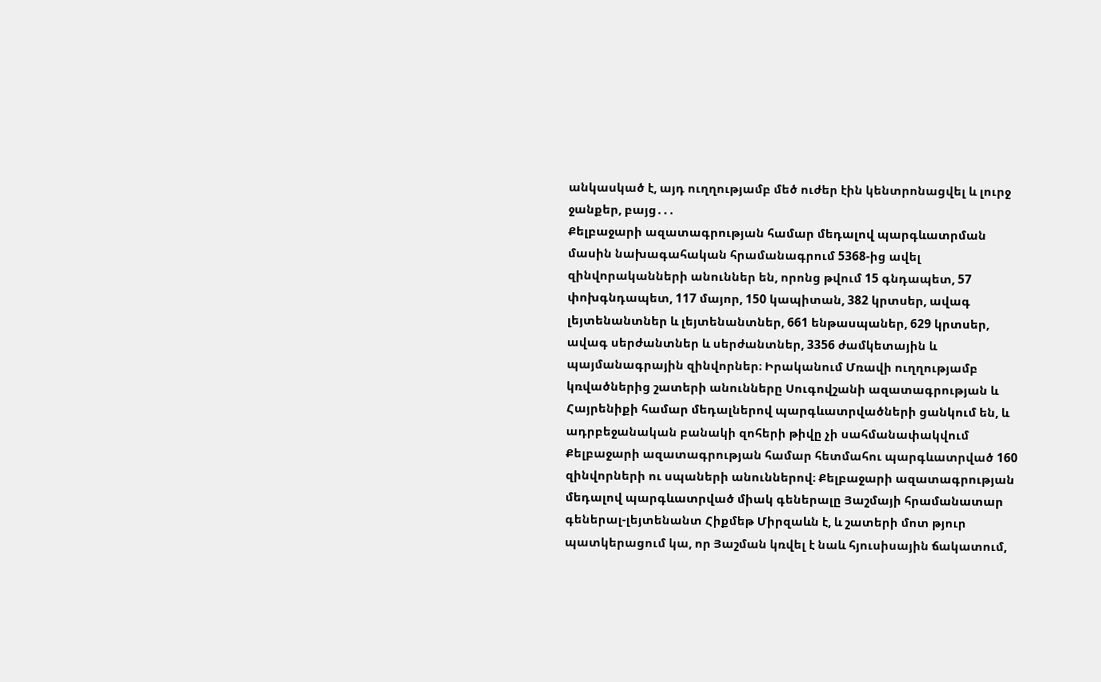անկասկած է, այդ ուղղությամբ մեծ ուժեր էին կենտրոնացվել և լուրջ ջանքեր, բայց․․․
Քելբաջարի ազատագրության համար մեդալով պարգևատրման մասին նախագահական հրամանագրում 5368-ից ավել զինվորականների անուններ են, որոնց թվում 15 գնդապետ, 57 փոխգնդապետ, 117 մայոր, 150 կապիտան, 382 կրտսեր, ավագ լեյտենանտներ և լեյտենանտներ, 661 ենթասպաներ, 629 կրտսեր, ավագ սերժանտներ և սերժանտներ, 3356 ժամկետային և պայմանագրային զինվորներ։ Իրականում Մռավի ուղղությամբ կռվածներից շատերի անունները Սուգովշանի ազատագրության և Հայրենիքի համար մեդալներով պարգևատրվածների ցանկում են, և ադրբեջանական բանակի զոհերի թիվը չի սահմանափակվում Քելբաջարի ազատագրության համար հետմահու պարգևատրված 160 զինվորների ու սպաների անուններով։ Քելբաջարի ազատագրության մեդալով պարգևատրված միակ գեներալը Յաշմայի հրամանատար գեներալ-լեյտենանտ Հիքմեթ Միրզաևն է, և շատերի մոտ թյուր պատկերացում կա, որ Յաշման կռվել է նաև հյուսիսային ճակատում,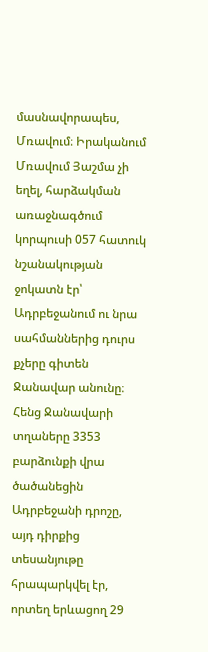մասնավորապես, Մռավում։ Իրականում Մռավում Յաշմա չի եղել, հարձակման առաջնագծում կորպուսի 057 հատուկ նշանակության ջոկատն էր՝ Ադրբեջանում ու նրա սահմաններից դուրս քչերը գիտեն Ջանավար անունը։ Հենց Ջանավարի տղաները 3353 բարձունքի վրա ծածանեցին Ադրբեջանի դրոշը, այդ դիրքից տեսանյութը հրապարկվել էր, որտեղ երևացող 29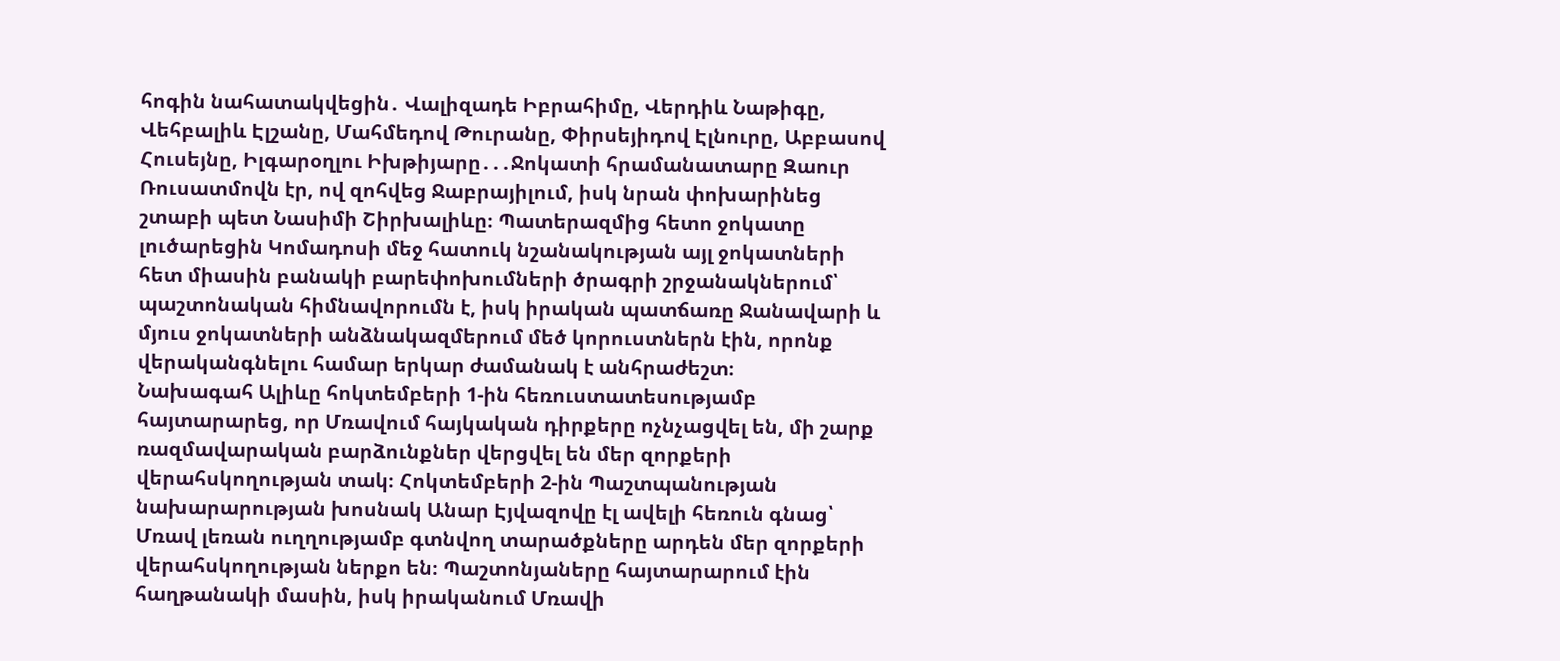հոգին նահատակվեցին․ Վալիզադե Իբրահիմը, Վերդիև Նաթիգը, Վեհբալիև Էլշանը, Մահմեդով Թուրանը, Փիրսեյիդով Էլնուրը, Աբբասով Հուսեյնը, Իլգարօղլու Իխթիյարը․․․Ջոկատի հրամանատարը Զաուր Ռուսատմովն էր, ով զոհվեց Ջաբրայիլում, իսկ նրան փոխարինեց շտաբի պետ Նասիմի Շիրխալիևը։ Պատերազմից հետո ջոկատը լուծարեցին Կոմադոսի մեջ հատուկ նշանակության այլ ջոկատների հետ միասին բանակի բարեփոխումների ծրագրի շրջանակներում՝ պաշտոնական հիմնավորումն է, իսկ իրական պատճառը Ջանավարի և մյուս ջոկատների անձնակազմերում մեծ կորուստներն էին, որոնք վերականգնելու համար երկար ժամանակ է անհրաժեշտ։
Նախագահ Ալիևը հոկտեմբերի 1-ին հեռուստատեսությամբ հայտարարեց, որ Մռավում հայկական դիրքերը ոչնչացվել են, մի շարք ռազմավարական բարձունքներ վերցվել են մեր զորքերի վերահսկողության տակ։ Հոկտեմբերի 2-ին Պաշտպանության նախարարության խոսնակ Անար Էյվազովը էլ ավելի հեռուն գնաց՝ Մռավ լեռան ուղղությամբ գտնվող տարածքները արդեն մեր զորքերի վերահսկողության ներքո են։ Պաշտոնյաները հայտարարում էին հաղթանակի մասին, իսկ իրականում Մռավի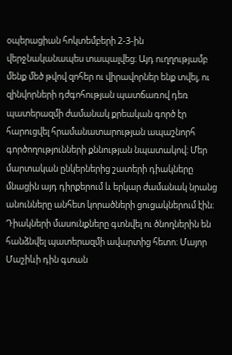օպերացիան հոկտեմբերի 2-3-ին վերջնականապես տապալվեց։ Այդ ուղղությամբ մենք մեծ թվով զոհեր ու վիրավորներ ենք տվել, ու զինվորների դժգոհության պատճառով դեռ պատերազմի ժամանակ քրեական գործ էր հարուցվել հրամանատարության ապաշնորհ գործողությունների քննության նպատակով։ Մեր մարտական ընկերներից շատերի դիակները մնացին այդ դիրքերում և երկար ժամանակ նրանց անունները անհետ կորածների ցուցակներում էին։ Դիակների մասունքները գտնվել ու ծնողներին են հանձնվել պատերազմի ավարտից հետո։ Մայոր Մաշիևի դին գտան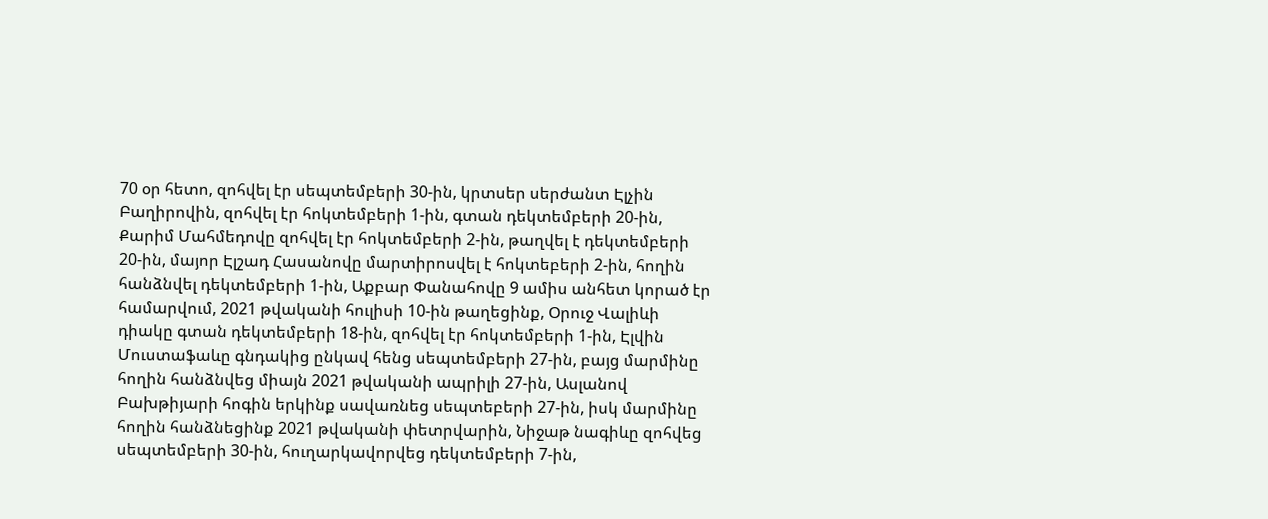70 օր հետո, զոհվել էր սեպտեմբերի 30-ին, կրտսեր սերժանտ Էլչին Բաղիրովին, զոհվել էր հոկտեմբերի 1-ին, գտան դեկտեմբերի 20-ին, Քարիմ Մահմեդովը զոհվել էր հոկտեմբերի 2-ին, թաղվել է դեկտեմբերի 20-ին, մայոր Էլշադ Հասանովը մարտիրոսվել է հոկտեբերի 2-ին, հողին հանձնվել դեկտեմբերի 1-ին, Աքբար Փանահովը 9 ամիս անհետ կորած էր համարվում, 2021 թվականի հուլիսի 10-ին թաղեցինք, Օրուջ Վալիևի դիակը գտան դեկտեմբերի 18-ին, զոհվել էր հոկտեմբերի 1-ին, Էլվին Մուստաֆաևը գնդակից ընկավ հենց սեպտեմբերի 27-ին, բայց մարմինը հողին հանձնվեց միայն 2021 թվականի ապրիլի 27-ին, Ասլանով Բախթիյարի հոգին երկինք սավառնեց սեպտեբերի 27-ին, իսկ մարմինը հողին հանձնեցինք 2021 թվականի փետրվարին, Նիջաթ նագիևը զոհվեց սեպտեմբերի 30-ին, հուղարկավորվեց դեկտեմբերի 7-ին,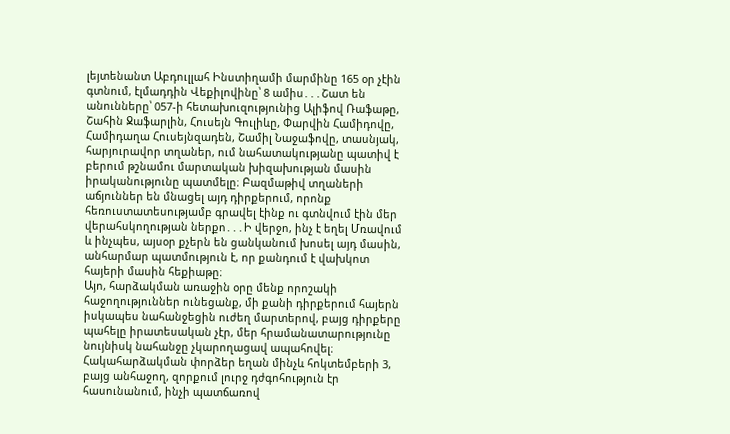լեյտենանտ Աբդուլլահ Ինստիղամի մարմինը 165 օր չէին գտնում, էլմադդին Վեքիլովինը՝ 8 ամիս․․․Շատ են անունները՝ 057-ի հետախուզությունից Ալիֆով Ռաֆաթը, Շահին Ջաֆարլին, Հուսեյն Գուլիևը, Փարվին Համիդովը, Համիդաղա Հուսեյնզադեն, Շամիլ Նաջաֆովը, տասնյակ, հարյուրավոր տղաներ, ում նահատակությանը պատիվ է բերում թշնամու մարտական խիզախության մասին իրականությունը պատմելը։ Բազմաթիվ տղաների աճյուններ են մնացել այդ դիրքերում, որոնք հեռուստատեսությամբ գրավել էինք ու գտնվում էին մեր վերահսկողության ներքո․․․Ի վերջո, ինչ է եղել Մռավում և ինչպես, այսօր քչերն են ցանկանում խոսել այդ մասին, անհարմար պատմություն է, որ քանդում է վախկոտ հայերի մասին հեքիաթը։
Այո, հարձակման առաջին օրը մենք որոշակի հաջողություններ ունեցանք, մի քանի դիրքերում հայերն իսկապես նահանջեցին ուժեղ մարտերով, բայց դիրքերը պահելը իրատեսական չէր, մեր հրամանատարությունը նույնիսկ նահանջը չկարողացավ ապահովել։ Հակահարձակման փորձեր եղան մինչև հոկտեմբերի 3, բայց անհաջող, զորքում լուրջ դժգոհություն էր հասունանում, ինչի պատճառով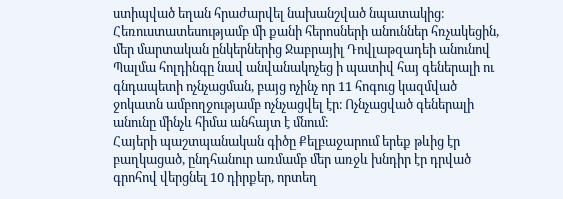ստիպված եղան հրաժարվել նախանշված նպատակից։ Հեռուստատեսությամբ մի քանի հերոսների անուններ հռչակեցին, մեր մարտական ընկերներից Ջաբրայիլ Դովլաթզադեի անունով Պալմա հոլդինգը նավ անվանակոչեց ի պատիվ հայ գեներալի ու գնդապետի ոչնչացման, բայց ոչինչ որ 11 հոգուց կազմված ջոկատն ամբողջությամբ ոչնչացվել էր։ Ոչնչացված գեներալի անունը մինչև հիմա անհայտ է մնում։
Հայերի պաշտպանական գիծը Քելբաջարում երեք թևից էր բաղկացած, ընդհանուր առմամբ մեր առջև խնդիր էր դրված գրոհով վերցնել 10 դիրքեր, որտեղ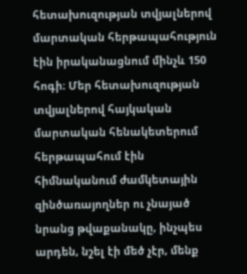հետախուզության տվյալներով մարտական հերթապահություն էին իրականացնում մինչև 150 հոգի։ Մեր հետախուզության տվյալներով հայկական մարտական հենակետերում հերթապահում էին հիմնականում ժամկետային զինծառայողներ ու չնայած նրանց թվաքանակը, ինչպես արդեն, նշել էի մեծ չէր, մենք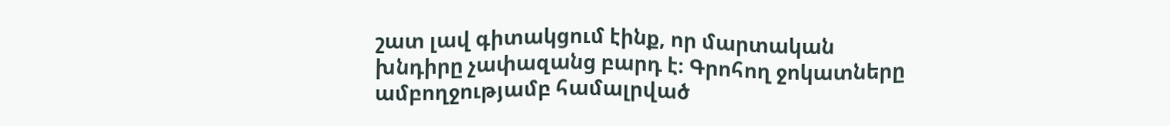շատ լավ գիտակցում էինք, որ մարտական խնդիրը չափազանց բարդ է։ Գրոհող ջոկատները ամբողջությամբ համալրված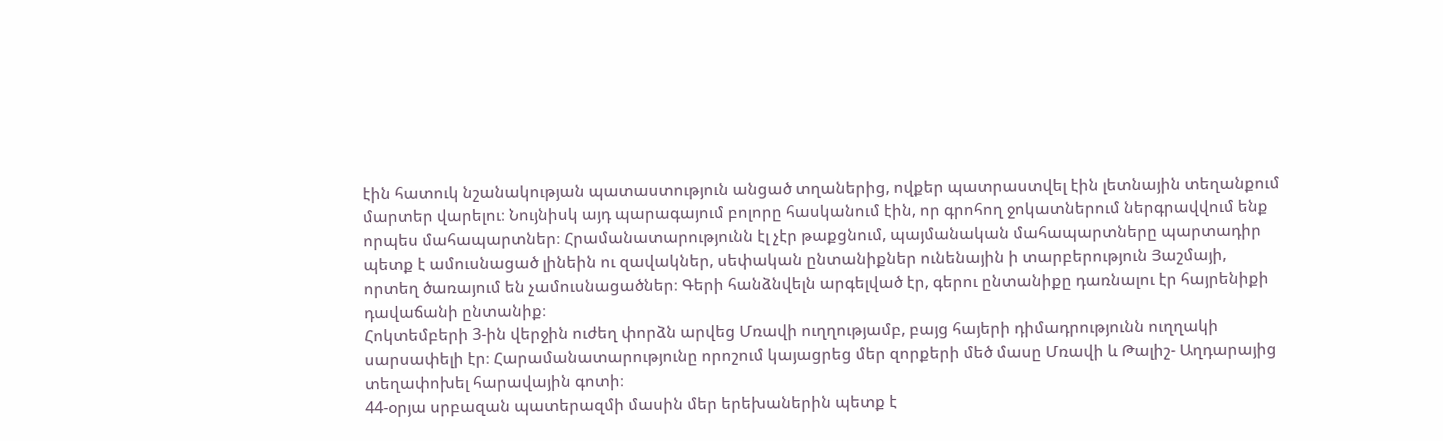էին հատուկ նշանակության պատաստություն անցած տղաներից, ովքեր պատրաստվել էին լետնային տեղանքում մարտեր վարելու։ Նույնիսկ այդ պարագայում բոլորը հասկանում էին, որ գրոհող ջոկատներում ներգրավվում ենք որպես մահապարտներ։ Հրամանատարությունն էլ չէր թաքցնում, պայմանական մահապարտները պարտադիր պետք է ամուսնացած լինեին ու զավակներ, սեփական ընտանիքներ ունենային ի տարբերություն Յաշմայի, որտեղ ծառայում են չամուսնացածներ։ Գերի հանձնվելն արգելված էր, գերու ընտանիքը դառնալու էր հայրենիքի դավաճանի ընտանիք։
Հոկտեմբերի 3-ին վերջին ուժեղ փորձն արվեց Մռավի ուղղությամբ, բայց հայերի դիմադրությունն ուղղակի սարսափելի էր։ Հարամանատարությունը որոշում կայացրեց մեր զորքերի մեծ մասը Մռավի և Թալիշ- Աղդարայից տեղափոխել հարավային գոտի։
44-օրյա սրբազան պատերազմի մասին մեր երեխաներին պետք է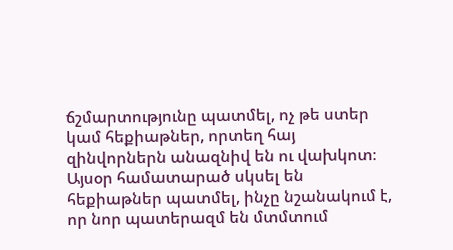ճշմարտությունը պատմել, ոչ թե ստեր կամ հեքիաթներ, որտեղ հայ զինվորներն անազնիվ են ու վախկոտ։ Այսօր համատարած սկսել են հեքիաթներ պատմել, ինչը նշանակում է, որ նոր պատերազմ են մտմտում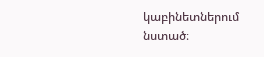կաբինետներում նստած։